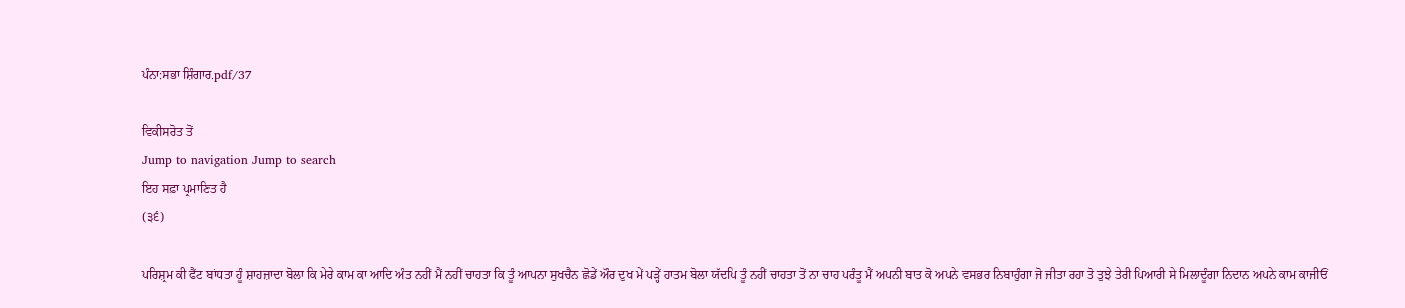ਪੰਨਾ:ਸਭਾ ਸ਼ਿੰਗਾਰ.pdf/37

ਵਿਕੀਸਰੋਤ ਤੋਂ
Jump to navigation Jump to search
ਇਹ ਸਫ਼ਾ ਪ੍ਰਮਾਣਿਤ ਹੈ
(੩੬)

ਪਰਿਸ਼੍ਰਮ ਕੀ ਫੈਂਟ ਬਾਂਧਤਾ ਹੂੰ ਸ਼ਾਹਜ਼ਾਦਾ ਬੋਲਾ ਕਿ ਮੇਰੇ ਕਾਮ ਕਾ ਆਦਿ ਅੰਤ ਨਹੀਂ ਮੈਂ ਨਹੀਂ ਚਾਹਤਾ ਕਿ ਤੂੰ ਆਪਨਾ ਸੁਖਚੈਨ ਛੋਡੇਂ ਔਰ ਦੁਖ ਮੇਂ ਪੜ੍ਹੇਂ ਹਾਤਮ ਬੋਲਾ ਯੱਦਪਿ ਤੂੰ ਨਹੀਂ ਚਾਹਤਾ ਤੋਂ ਨਾ ਚਾਹ ਪਰੰਤੂ ਮੈਂ ਅਪਨੀ ਬਾਤ ਕੋ ਅਪਨੇ ਵਸਭਰ ਨਿਬਾਹੁੰਗਾ ਜੋ ਜੀਤਾ ਰਹਾ ਤੋ ਤੁਝੇ ਤੇਰੀ ਪਿਆਰੀ ਸੇ ਮਿਲਾਦੂੰਗਾ ਨਿਦਾਨ ਅਪਨੇ ਕਾਮ ਕਾਜੀਓਂ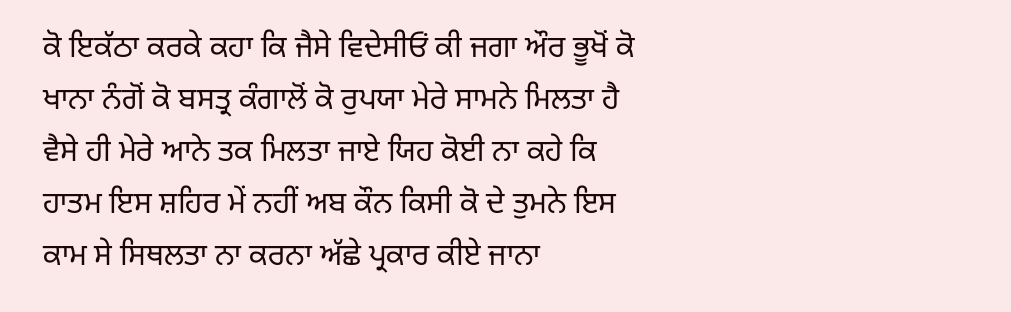ਕੋ ਇਕੱਠਾ ਕਰਕੇ ਕਹਾ ਕਿ ਜੈਸੇ ਵਿਦੇਸੀਓਂ ਕੀ ਜਗਾ ਔਰ ਭੂਖੋਂ ਕੋ ਖਾਨਾ ਨੰਗੋਂ ਕੋ ਬਸਤ੍ਰ ਕੰਗਾਲੋਂ ਕੋ ਰੁਪਯਾ ਮੇਰੇ ਸਾਮਨੇ ਮਿਲਤਾ ਹੈ ਵੈਸੇ ਹੀ ਮੇਰੇ ਆਨੇ ਤਕ ਮਿਲਤਾ ਜਾਏ ਯਿਹ ਕੋਈ ਨਾ ਕਹੇ ਕਿ ਹਾਤਮ ਇਸ ਸ਼ਹਿਰ ਮੇਂ ਨਹੀਂ ਅਬ ਕੌਨ ਕਿਸੀ ਕੋ ਦੇ ਤੁਮਨੇ ਇਸ ਕਾਮ ਸੇ ਸਿਥਲਤਾ ਨਾ ਕਰਨਾ ਅੱਛੇ ਪ੍ਰਕਾਰ ਕੀਏ ਜਾਨਾ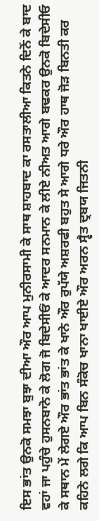ਇਸ ਭਾਂਤ ਉਨਕੋ ਸਮਝਾ ਬੁਝਾ ਦੀਆ ਔਰ ਆਪ ਮੁਨੀਰਸਾਮੀ ਕੇ ਸਾਥ ਸ਼ਾਹਬਾਦ ਕਾ ਰਸਤਾਲੀਆ ਕਿਤਨੇ ਦਿਨੋਂ ਕੇ ਬਾਦ ਵਹਾਂ ਜਾ ਪਹੁੰਚੇ ਹੁਸਨਬਾਨੋ ਕੇ ਲੋਗ ਜੋ ਬਿਦੇਸੀਓਂ ਕੇ ਆਦਰ ਸਨਮਾਨ ਕੇ ਲੀਏ ਨੀਅਤ ਆਗੇ ਬਢਕਰ ਉਨਕੋ ਬਿਦੇਸੀਓ ਕੇ ਸਥਾਨ ਮੇਂ ਲੇਗਏ ਔਰ ਭਾਂਤ ਭਾਂਤ ਕੇ ਖਾਨੇ ਔਰ ਰੁਪੱਯੇ ਅਸ਼ਰਫੀ ਬਹੁਤ ਸੇ ਆਗੇ ਧਰੇ ਔਰ ਹਾਥ ਜੋੜ ਬਿਨਤੀ ਕਰ ਕਹਿਨੇ ਲਗੇ ਕਿ ਆਪ ਬਿਨ ਸੰਕੋਚ ਖਾਨਾ ਖਾਈਏ ਔਰ ਅਰਨ ਸ੍ਵੈਤ ਦ੍ਰਬਯ ਜਿਤਨੀ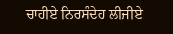ਚਾਹੀਏ ਨਿਰਸੰਦੇਹ ਲੀਜੀਏ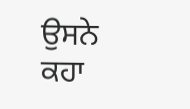ਉਸਨੇ ਕਹਾ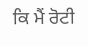ਕਿ ਮੈਂ ਰੋਟੀ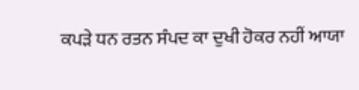ਕਪੜੇ ਧਨ ਰਤਨ ਸੰਪਦ ਕਾ ਦੁਖੀ ਹੋਕਰ ਨਹੀਂ ਆਯਾ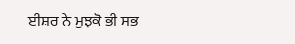ਈਸ਼ਰ ਨੇ ਮੁਝਕੋ ਭੀ ਸਭ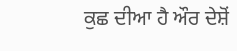ਕੁਛ ਦੀਆ ਹੈ ਔਰ ਦੇਸ਼ੋਂ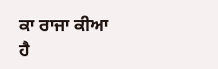ਕਾ ਰਾਜਾ ਕੀਆ ਹੈ